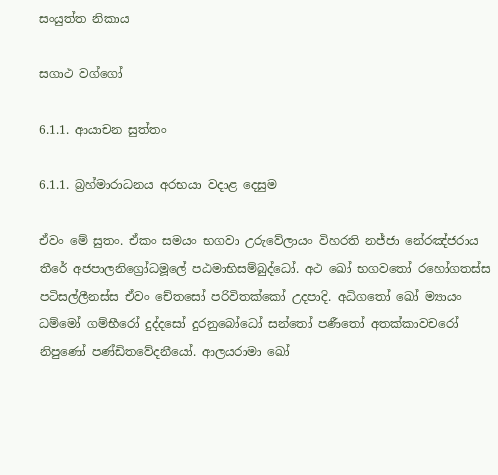සංයුත්ත නිකාය

සගාථ වග්ගෝ

6.1.1. ආයාචන සුත්තං

6.1.1. බ්‍රහ්මාරාධනය අරභයා වදාළ දෙසුම

ඒවං මේ සුතං. ඒකං සමයං භගවා උරුවේලායං විහරති නජ්‌ජා නේරඤ්‌ජරාය තීරේ අජපාලනිග්‍රෝධමූලේ පඨමාභිසම්‌බුද්‌ධෝ. අථ ඛෝ භගවතෝ රහෝගතස්‌ස පටිසල්‌ලීනස්‌ස ඒවං චේතසෝ පරිවිතක්‌කෝ උදපාදි. අධිගතෝ ඛෝ ම්‍යායං ධම්මෝ ගම්‌භීරෝ දුද්‌දසෝ දුරනුබෝධෝ සන්‌තෝ පණීතෝ අතක්‌කාවචරෝ නිපුණෝ පණ්‌ඩිතවේදනීයෝ. ආලයරාමා ඛෝ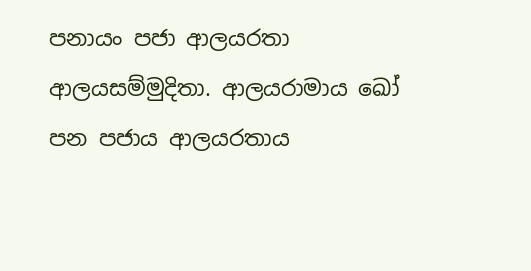පනායං පජා ආලයරතා ආලයසම්‌මුදිතා. ආලයරාමාය ඛෝ පන පජාය ආලයරතාය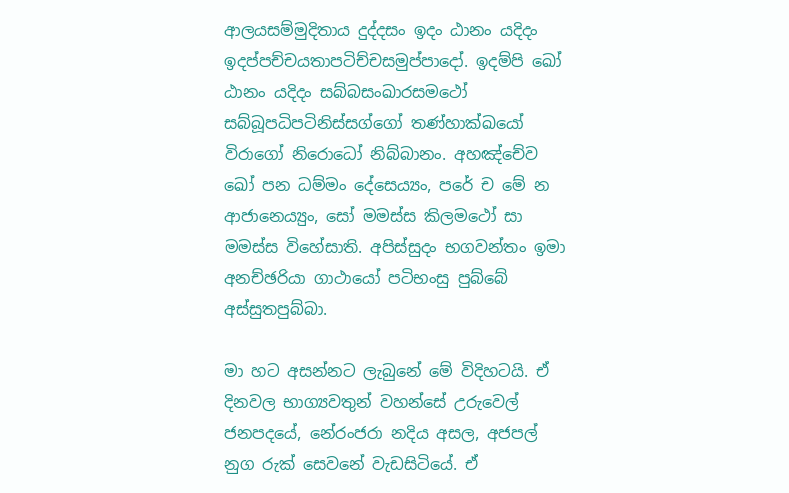ආලයසම්‌මුදිතාය දුද්‌දසං ඉදං ඨානං යදිදං ඉදප්‌පච්‌චයතාපටිච්‌චසමුප්‌පාදෝ. ඉදම්‌පි ඛෝ ඨානං යදිදං සබ්‌බසංඛාරසමථෝ සබ්‌බූපධිපටිනිස්‌සග්‌ගෝ තණ්‌හාක්‌ඛයෝ විරාගෝ නිරොධෝ නිබ්‌බානං. අහඤ්‌චේව ඛෝ පන ධම්‌මං දේසෙය්‍යං, පරේ ච මේ න ආජානෙය්‍යුං, සෝ මමස්‌ස කිලමථෝ සා මමස්‌ස විහේසාති. අපිස්‌සුදං භගවන්‌තං ඉමා අනච්‌ඡරියා ගාථායෝ පටිභංසු පුබ්‌බේ අස්‌සුතපුබ්‌බා.

මා හට අසන්නට ලැබුනේ මේ විදිහටයි. ඒ දිනවල භාග්‍යවතුන් වහන්සේ උරුවෙල් ජනපදයේ, නේරංජරා නදිය අසල, අජපල් නුග රුක් සෙවනේ වැඩසිටියේ. ඒ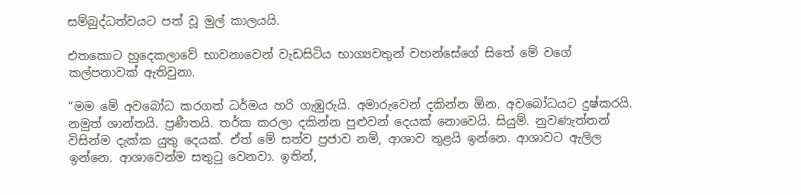සම්බුද්ධත්වයට පත් වූ මුල් කාලයයි.

එතකොට හුදෙකලාවේ භාවනාවෙන් වැඩසිටිය භාග්‍යවතුන් වහන්සේගේ සිතේ මේ වගේ කල්පනාවක් ඇතිවුනා.

“මම මේ අවබෝධ කරගත් ධර්මය හරි ගැඹුරුයි. අමාරුවෙන් දකින්න ඕන. අවබෝධයට දුෂ්කරයි. නමුත් ශාන්තයි. ප්‍රණීතයි. තර්ක කරලා දකින්න පුළුවන් දෙයක් නොවෙයි. සියුම්. නුවණැත්තන් විසින්ම දැක්ක යුතු දෙයක්. ඒත් මේ සත්ව ප්‍රජාව නම්, ආශාව තුළයි ඉන්නෙ. ආශාවට ඇලිල ඉන්නෙ. ආශාවෙන්ම සතුටු වෙනවා. ඉතින්,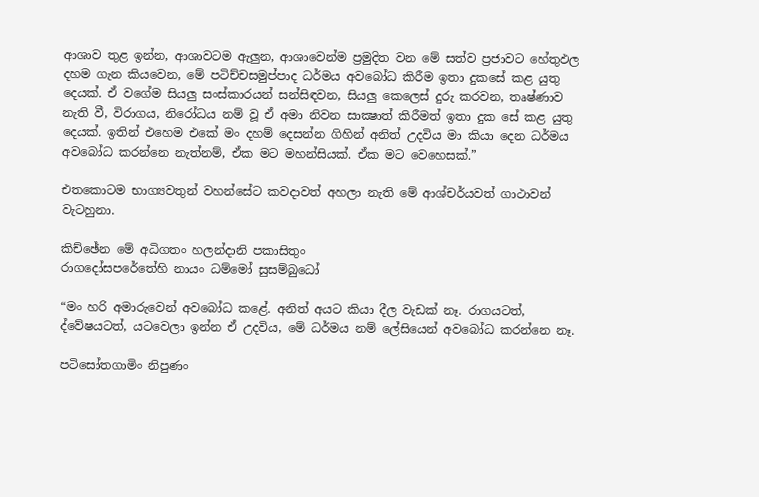ආශාව තුළ ඉන්න, ආශාවටම ඇලුන, ආශාවෙන්ම ප්‍රමුදිත වන මේ සත්ව ප්‍රජාවට හේතුඵල දහම ගැන කියවෙන, මේ පටිච්චසමුප්පාද ධර්මය අවබෝධ කිරීම ඉතා දුකසේ කළ යුතු දෙයක්. ඒ වගේම සියලු සංස්කාරයන් සන්සිඳවන, සියලු කෙලෙස් දුරු කරවන, තෘෂ්ණාව නැති වී, විරාගය, නිරෝධය නම් වූ ඒ අමා නිවන සාක්‍ෂාත් කිරීමත් ඉතා දුක සේ කළ යුතු දෙයක්. ඉතින් එහෙම එකේ මං දහම් දෙසන්න ගිහින් අනිත් උදවිය මා කියා දෙන ධර්මය අවබෝධ කරන්නෙ නැත්නම්, ඒක මට මහන්සියක්. ඒක මට වෙහෙසක්.”

එතකොටම භාග්‍යවතුන් වහන්සේට කවදාවත් අහලා නැති මේ ආශ්චර්යවත් ගාථාවන් වැටහුනා.

කිච්‌ඡේන මේ අධිගතං හලන්දානි පකාසිතුං
රාගදෝසපරේතේහි නායං ධම්මෝ සුසම්‌බුධෝ

“මං හරි අමාරුවෙන් අවබෝධ කළේ. අනිත් අයට කියා දීල වැඩක් නෑ. රාගයටත්, ද්වේෂයටත්, යටවෙලා ඉන්න ඒ උදවිය, මේ ධර්මය නම් ලේසියෙන් අවබෝධ කරන්නෙ නෑ.

පටිසෝතගාමිං නිපුණං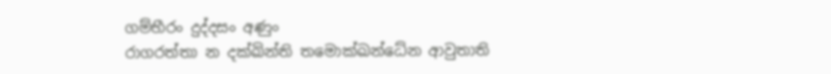ගම්‌භීරං දුද්‌දසං අණුං
රාගරත්‌තා න දක්‌ඛින්‌ති තමොක්ඛන්‌ධේන ආවුතාති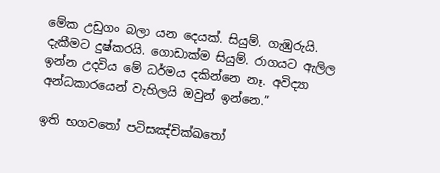මේක උඩුගං බලා යන දෙයක්. සියුම්. ගැඹුරුයි. දැකීමට දුෂ්කරයි. ගොඩාක්ම සියුම්. රාගයට ඇලිල ඉන්න උදවිය මේ ධර්මය දකින්නෙ නෑ. අවිද්‍යා අන්ධකාරයෙන් වැහිලයි ඔවුන් ඉන්නෙ.”

ඉති භගවතෝ පටිසඤ්‌චික්‌ඛතෝ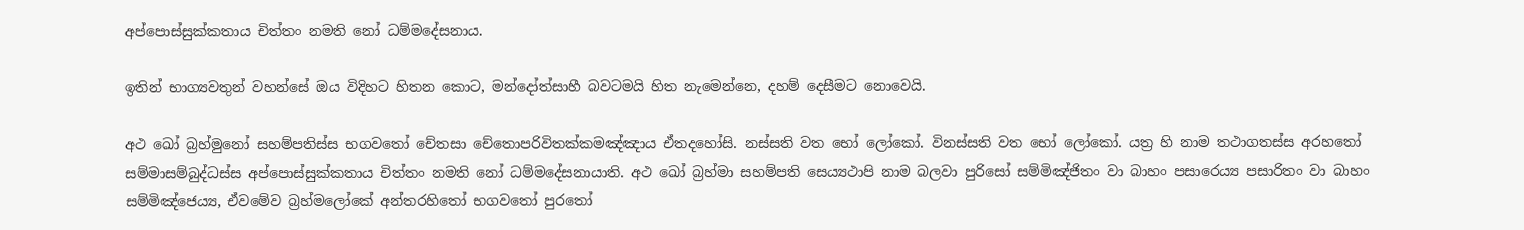අප්‌පොස්‌සුක්‌කතාය චිත්‌තං නමති නෝ ධම්‌මදේසනාය.

ඉතින් භාග්‍යවතුන් වහන්සේ ඔය විදිහට හිතන කොට, මන්දෝත්සාහී බවටමයි හිත නැමෙන්නෙ, දහම් දෙසීමට නොවෙයි.

අථ ඛෝ බ්‍රහ්‌මුනෝ සහම්‌පතිස්‌ස භගවතෝ චේතසා චේතොපරිවිතක්‌කමඤ්‌ඤාය ඒතදහෝසි. නස්‌සති වත භෝ ලෝකෝ. විනස්‌සති වත භෝ ලෝකෝ. යත්‍ර හි නාම තථාගතස්‌ස අරහතෝ සම්‌මාසම්‌බුද්‌ධස්‌ස අප්‌පොස්‌සුක්‌කතාය චිත්‌තං නමති නෝ ධම්‌මදේසනායාති. අථ ඛෝ බ්‍රහ්‌මා සහම්‌පති සෙය්‍යථාපි නාම බලවා පුරිසෝ සම්මිඤ්‌ජිතං වා බාහං පසාරෙය්‍ය පසාරිතං වා බාහං සම්මිඤ්‌ජෙය්‍ය, ඒවමේව බ්‍රහ්‌මලෝකේ අන්‌තරහිතෝ භගවතෝ පුරතෝ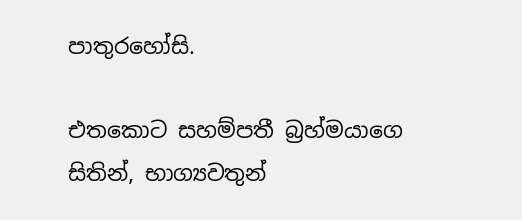පාතුරහෝසි.

එතකොට සහම්පතී බ්‍රහ්මයාගෙ සිතින්, භාග්‍යවතුන්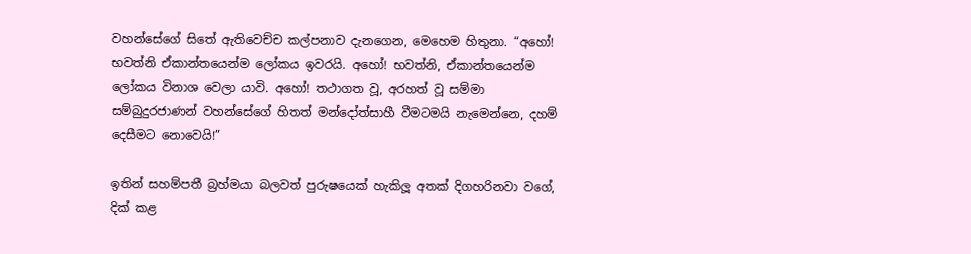වහන්සේගේ සිතේ ඇතිවෙච්ච කල්පනාව දැනගෙන, මෙහෙම හිතුනා. “අහෝ! භවත්නි ඒකාන්තයෙන්ම ලෝකය ඉවරයි. අහෝ! භවත්නි, ඒකාන්තයෙන්ම ලෝකය විනාශ වෙලා යාවි. අහෝ! තථාගත වූ, අරහත් වූ සම්මා සම්බුදුරජාණන් වහන්සේගේ හිතත් මන්දෝත්සාහී වීමටමයි නැමෙන්නෙ, දහම් දෙසීමට නොවෙයි!”

ඉතින් සහම්පතී බ්‍රහ්මයා බලවත් පුරුෂයෙක් හැකිලූ අතක් දිගහරිනවා වගේ, දික් කළ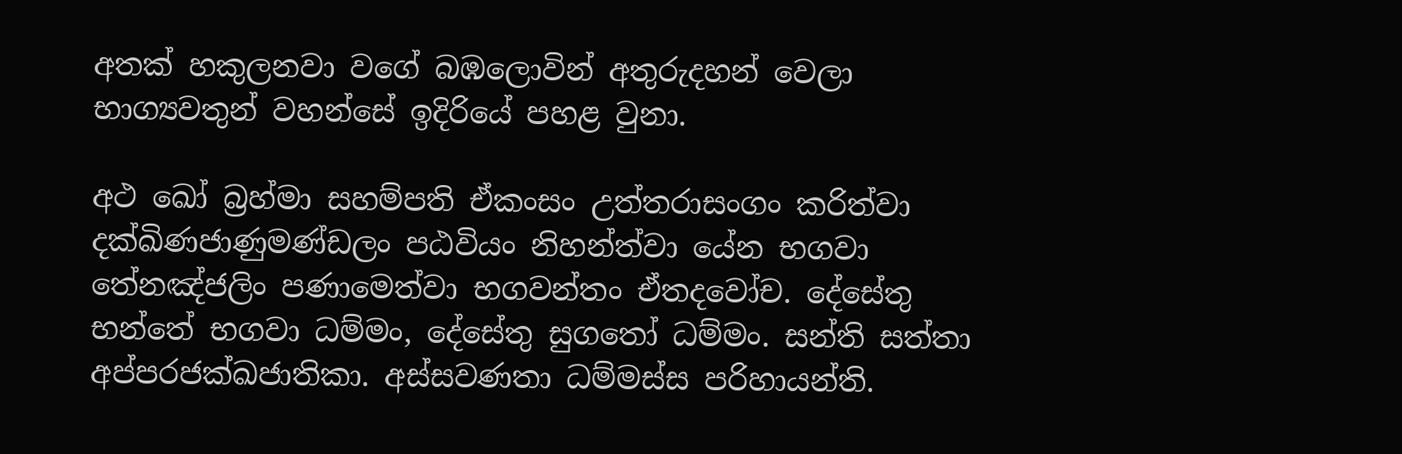අතක් හකුලනවා වගේ බඹලොවින් අතුරුදහන් වෙලා භාග්‍යවතුන් වහන්සේ ඉදිරියේ පහළ වුනා.

අථ ඛෝ බ්‍රහ්‌මා සහම්‌පති ඒකංසං උත්‌තරාසංගං කරිත්‌වා දක්‌ඛිණජාණුමණ්‌ඩලං පඨවියං නිහන්‌ත්‌වා යේන භගවා තේනඤ්‌ජලිං පණාමෙත්‌වා භගවන්‌තං ඒතදවෝච. දේසේතු භන්තේ භගවා ධම්‌මං, දේසේතු සුගතෝ ධම්‌මං. සන්‌ති සත්‌තා අප්‌පරජක්‌ඛජාතිකා. අස්‌සවණතා ධම්‌මස්‌ස පරිහායන්‌ති.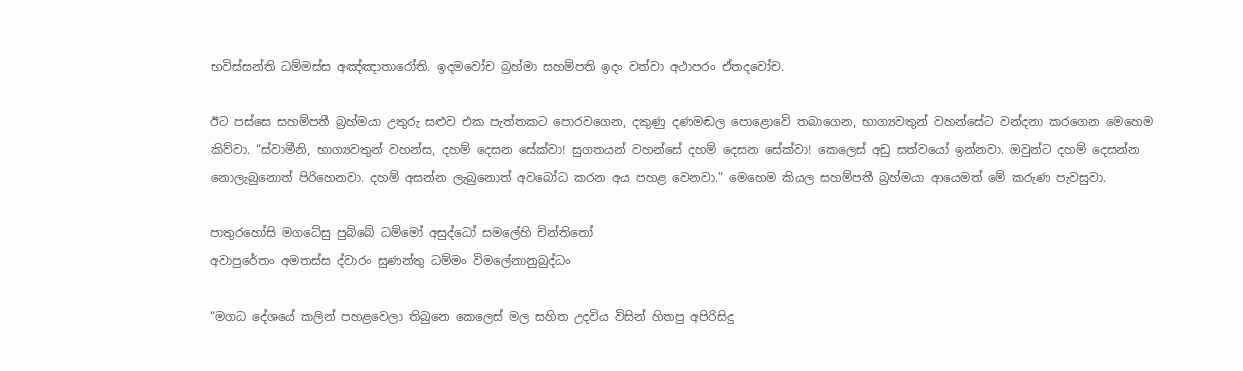භවිස්‌සන්‌ති ධම්‌මස්‌ස අඤ්‌ඤාතාරෝති. ඉදමවෝච බ්‍රහ්‌මා සහම්‌පති ඉදං වත්‌වා අථාපරං ඒතදවෝච.

ඊට පස්සෙ සහම්පතී බ්‍රහ්මයා උතුරු සළුව එක පැත්තකට පොරවගෙන, දකුණු දණමඬල පොළොවේ තබාගෙන, භාග්‍යවතුන් වහන්සේට වන්දනා කරගෙන මෙහෙම කිව්වා. “ස්වාමීනි, භාග්‍යවතුන් වහන්ස, දහම් දෙසන සේක්වා! සුගතයන් වහන්සේ දහම් දෙසන සේක්වා! කෙලෙස් අඩු සත්වයෝ ඉන්නවා. ඔවුන්ට දහම් දෙසන්න නොලැබුනොත් පිරිහෙනවා. දහම් අසන්න ලැබුනොත් අවබෝධ කරන අය පහළ වෙනවා.” මෙහෙම කියල සහම්පතී බ්‍රහ්මයා ආයෙමත් මේ කරුණ පැවසුවා.

පාතුරහෝසි මගධේසු පුබ්‌බේ ධම්මෝ අසුද්‌ධෝ සමලේහි චින්‌තිතෝ
අවාපුරේතං අමතස්‌ස ද්‌වාරං සුණන්‌තු ධම්‌මං විමලේනානුබුද්‌ධං

“මගධ දේශයේ කලින් පහළවෙලා තිබුනෙ කෙලෙස් මල සහිත උදවිය විසින් හිතපු අපිරිසිදු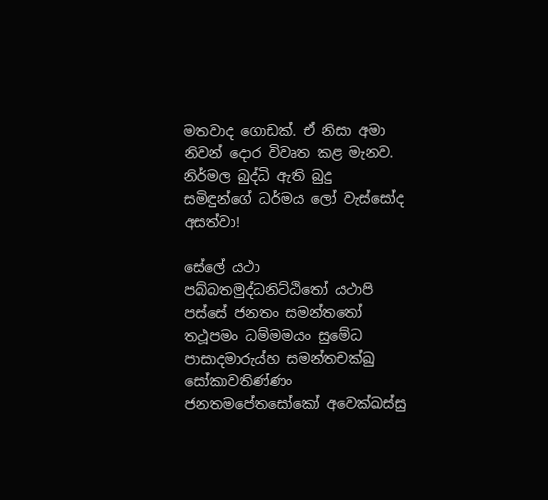මතවාද ගොඩක්. ඒ නිසා අමා නිවන් දොර විවෘත කළ මැනව. නිර්මල බුද්ධි ඇති බුදු සමිඳුන්ගේ ධර්මය ලෝ වැස්සෝද අසත්වා!

සේලේ යථා පබ්‌බතමුද්‌ධනිට්‌ඨිතෝ යථාපි පස්‌සේ ජනතං සමන්‌තතෝ
තථූපමං ධම්‌මමයං සුමේධ පාසාදමාරුය්‌හ සමන්‌තචක්‌ඛු
සෝකාවතිණ්‌ණං ජනතමපේතසෝකෝ අවෙක්‌ඛස්‌සු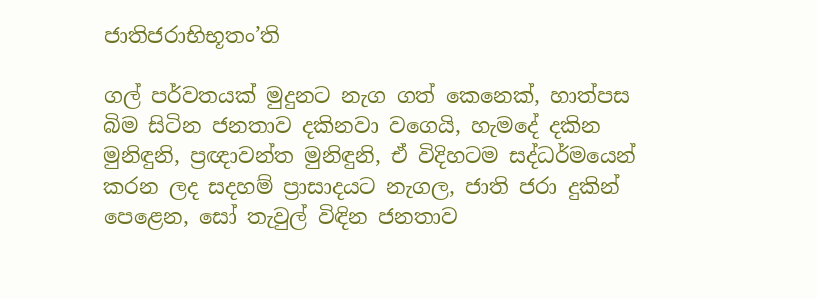ජාතිජරාභිභූතං’ති

ගල් පර්වතයක් මුදුනට නැග ගත් කෙනෙක්, හාත්පස බිම සිටින ජනතාව දකිනවා වගෙයි, හැමදේ දකින මුනිඳුනි, ප්‍රඥාවන්ත මුනිඳුනි, ඒ විදිහටම සද්ධර්මයෙන් කරන ලද සදහම් ප්‍රාසාදයට නැගල, ජාති ජරා දුකින් පෙළෙන, සෝ තැවුල් විඳින ජනතාව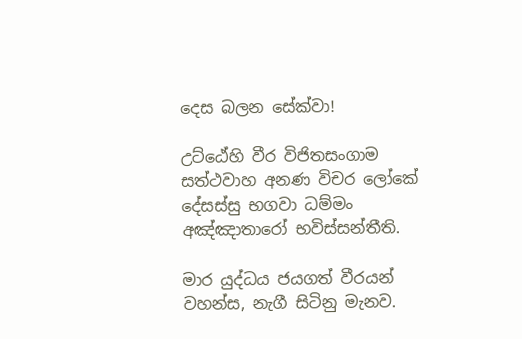දෙස බලන සේක්වා!

උට්‌ඨේහි වීර විජිතසංගාම සත්‌ථවාහ අනණ විචර ලෝකේ
දේසස්‌සු භගවා ධම්‌මං අඤ්‌ඤාතාරෝ භවිස්‌සන්‌තීති.

මාර යුද්ධය ජයගත් වීරයන් වහන්ස, නැගී සිටිනු මැනව.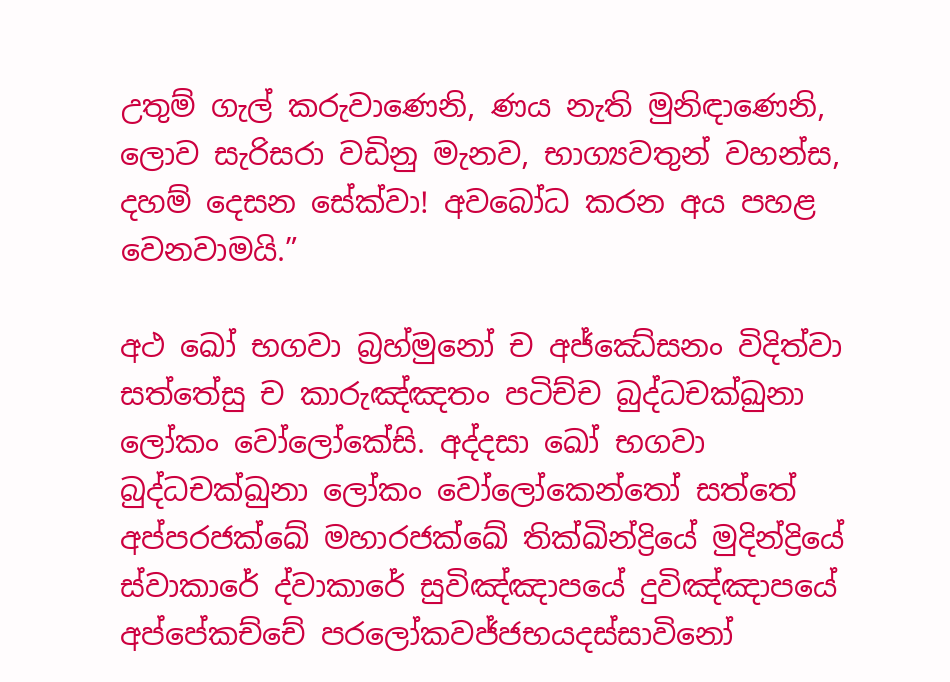උතුම් ගැල් කරුවාණෙනි, ණය නැති මුනිඳාණෙනි, ලොව සැරිසරා වඩිනු මැනව, භාග්‍යවතුන් වහන්ස, දහම් දෙසන සේක්වා! අවබෝධ කරන අය පහළ වෙනවාමයි.”

අථ ඛෝ භගවා බ්‍රහ්‌මුනෝ ච අජ්‌ඣේසනං විදිත්‌වා සත්‌තේසු ච කාරුඤ්‌ඤතං පටිච්‌ච බුද්‌ධචක්‌ඛුනා ලෝකං වෝලෝකේසි. අද්‌දසා ඛෝ භගවා බුද්‌ධචක්‌ඛුනා ලෝකං වෝලෝකෙන්‌තෝ සත්‌තේ අප්‌පරජක්‌ඛේ මහාරජක්‌ඛේ තික්‌ඛින්‌ද්‍රියේ මුදින්‌ද්‍රියේ ස්‌වාකාරේ ද්‌වාකාරේ සුවිඤ්‌ඤාපයේ දුවිඤ්‌ඤාපයේ අප්‌පේකච්‌චේ පරලෝකවජ්‌ජභයදස්‌සාවිනෝ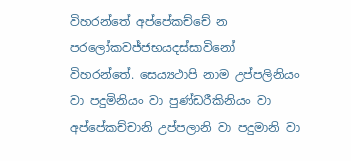විහරන්‌තේ අප්‌පේකච්‌චේ න පරලෝකවජ්‌ජභයදස්‌සාවිනෝ විහරන්‌තේ. සෙය්‍යථාපි නාම උප්‌පලිනියං වා පදුමිනියං වා පුණ්‌ඩරීකිනියං වා අප්‌පේකච්‌චානි උප්‌පලානි වා පදුමානි වා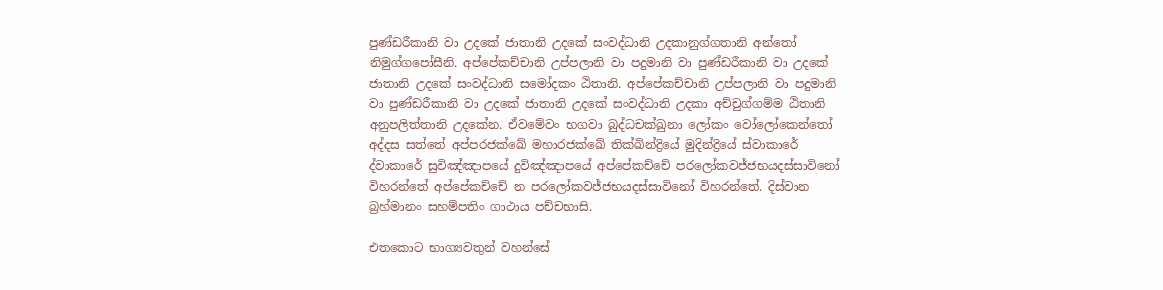පුණ්‌ඩරීකානි වා උදකේ ජාතානි උදකේ සංවද්ධානි උදකානුග්‌ගතානි අන්‌තෝ නිමුග්‌ගපෝසීනි. අප්‌පේකච්‌චානි උප්‌පලානි වා පදුමානි වා පුණ්‌ඩරීකානි වා උදකේ ජාතානි උදකේ සංවද්ධානි සමෝදකං ඨිතානි. අප්‌පේකච්‌චානි උප්‌පලානි වා පදුමානි වා පුණ්‌ඩරීකානි වා උදකේ ජාතානි උදකේ සංවද්ධානි උදකා අච්‌චුග්‌ගම්‌ම ඨිතානි අනුපලිත්‌තානි උදකේන. ඒවමේවං භගවා බුද්‌ධචක්‌ඛුනා ලෝකං වෝලෝකෙන්‌තෝ අද්‌දස සත්‌තේ අප්‌පරජක්‌ඛේ මහාරජක්‌ඛේ තික්‌ඛින්‌ද්‍රියේ මුදින්‌ද්‍රියේ ස්‌වාකාරේ ද්‌වාකාරේ සුවිඤ්‌ඤාපයේ දුවිඤ්‌ඤාපයේ අප්‌පේකච්‌චේ පරලෝකවජ්‌ජභයදස්‌සාවිනෝ විහරන්‌තේ අප්‌පේකච්‌චේ න පරලෝකවජ්‌ජභයදස්‌සාවිනෝ විහරන්‌තේ. දිස්‌වාන බ්‍රහ්‌මානං සහම්‌පතිං ගාථාය පච්‌චභාසි.

එතකොට භාග්‍යවතුන් වහන්සේ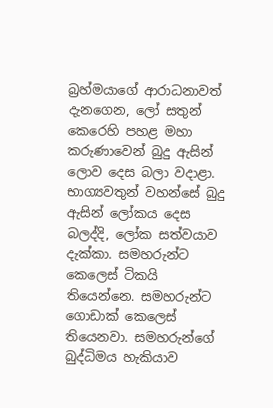බ්‍රහ්මයාගේ ආරාධනාවත් දැනගෙන, ලෝ සතුන් කෙරෙහි පහළ මහා කරුණාවෙන් බුදු ඇසින් ලොව දෙස බලා වදාළා. භාග්‍යවතුන් වහන්සේ බුදු ඇසින් ලෝකය දෙස බලද්දි, ලෝක සත්වයාව දැක්කා. සමහරුන්ට කෙලෙස් ටිකයි තියෙන්නෙ. සමහරුන්ට ගොඩාක් කෙලෙස් තියෙනවා. සමහරුන්ගේ බුද්ධිමය හැකියාව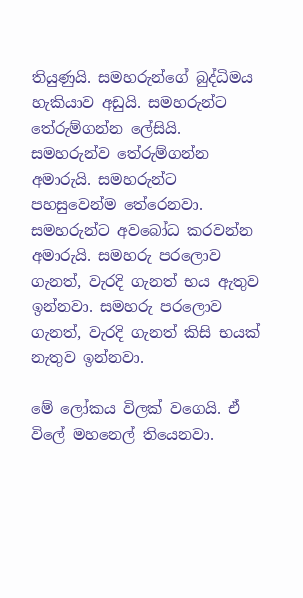තියුණුයි. සමහරුන්ගේ බුද්ධිමය හැකියාව අඩුයි. සමහරුන්ට තේරුම්ගන්න ලේසියි. සමහරුන්ව තේරුම්ගන්න අමාරුයි. සමහරුන්ට පහසුවෙන්ම තේරෙනවා. සමහරුන්ට අවබෝධ කරවන්න අමාරුයි. සමහරු පරලොව ගැනත්, වැරදි ගැනත් භය ඇතුව ඉන්නවා. සමහරු පරලොව ගැනත්, වැරදි ගැනත් කිසි භයක් නැතුව ඉන්නවා.

මේ ලෝකය විලක් වගෙයි. ඒ විලේ මහනෙල් තියෙනවා.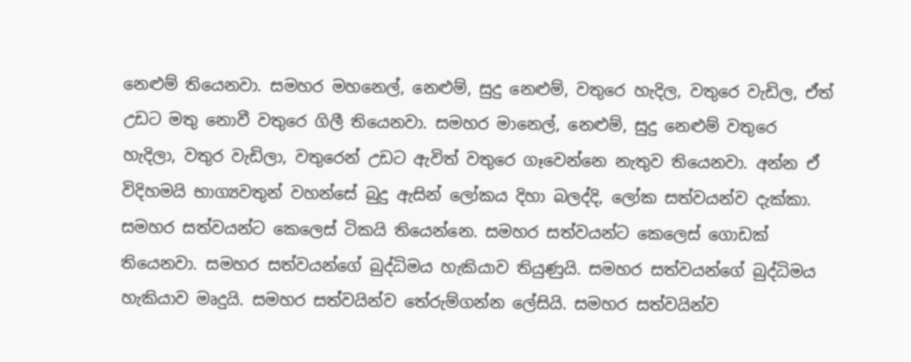නෙළුම් තියෙනවා. සමහර මහනෙල්, නෙළුම්, සුදු නෙළුම්, වතුරෙ හැදිල, වතුරෙ වැඩිල, ඒත් උඩට මතු නොවී වතුරෙ ගිලී තියෙනවා. සමහර මානෙල්, නෙළුම්, සුදු නෙළුම් වතුරෙ හැදිලා, වතුර වැඩිලා, වතුරෙන් උඩට ඇවිත් වතුරෙ ගෑවෙන්නෙ නැතුව තියෙනවා. අන්න ඒ විදිහමයි භාග්‍යවතුන් වහන්සේ බුදු ඇසින් ලෝකය දිහා බලද්දි, ලෝක සත්වයන්ව දැක්කා. සමහර සත්වයන්ට කෙලෙස් ටිකයි තියෙන්නෙ. සමහර සත්වයන්ට කෙලෙස් ගොඩක් තියෙනවා. සමහර සත්වයන්ගේ බුද්ධිමය හැකියාව තියුණුයි. සමහර සත්වයන්ගේ බුද්ධිමය හැකියාව මෘදුයි. සමහර සත්වයින්ව තේරුම්ගන්න ලේසියි. සමහර සත්වයින්ව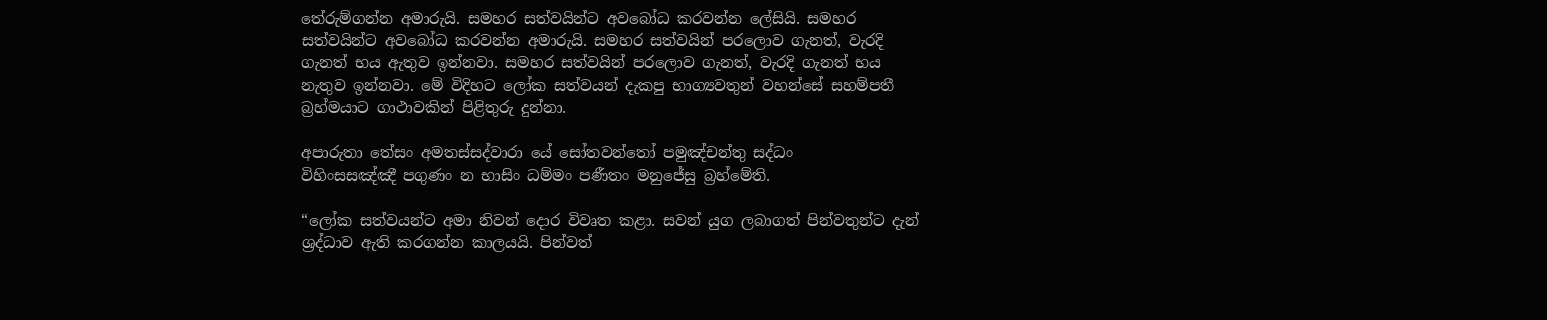තේරුම්ගන්න අමාරුයි. සමහර සත්වයින්ට අවබෝධ කරවන්න ලේසියි. සමහර සත්වයින්ට අවබෝධ කරවන්න අමාරුයි. සමහර සත්වයින් පරලොව ගැනත්, වැරදි ගැනත් භය ඇතුව ඉන්නවා. සමහර සත්වයින් පරලොව ගැනත්, වැරදි ගැනත් භය නැතුව ඉන්නවා. මේ විදිහට ලෝක සත්වයන් දැකපු භාග්‍යවතුන් වහන්සේ සහම්පතී බ්‍රහ්මයාට ගාථාවකින් පිළිතුරු දුන්නා.

අපාරුතා තේසං අමතස්‌සද්‌වාරා යේ සෝතවන්‌තෝ පමුඤ්‌චන්‌තු සද්‌ධං
විහිංසසඤ්‌ඤී පගුණං න භාසිං ධම්‌මං පණීතං මනුජේසු බ්‍රහ්‌මේති.

“ලෝක සත්වයන්ට අමා නිවන් දොර විවෘත කළා. සවන් යුග ලබාගත් පින්වතුන්ට දැන් ශ්‍රද්ධාව ඇති කරගන්න කාලයයි. පින්වත්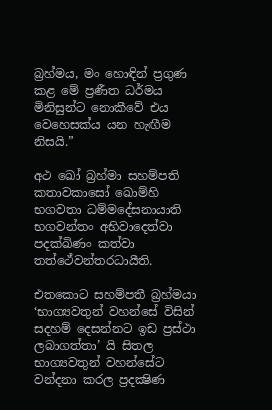බ්‍රහ්මය, මං හොඳින් ප්‍රගුණ කළ මේ ප්‍රණීත ධර්මය මිනිසුන්ට නොකීවේ එය වෙහෙසක්ය යන හැඟීම නිසයි.”

අථ ඛෝ බ්‍රහ්‌මා සහම්‌පති කතාවකාසෝ ඛොම්‌හි භගවතා ධම්‌මදේසනායාති භගවන්‌තං අභිවාදෙත්‌වා පදක්‌ඛිණං කත්‌වා තත්ථේවන්‌තරධායීති.

එතකොට සහම්පතී බ්‍රහ්මයා ‘භාග්‍යවතුන් වහන්සේ විසින් සදහම් දෙසන්නට ඉඩ ප්‍රස්ථා ලබාගත්තා’ යි සිතල භාග්‍යවතුන් වහන්සේට වන්දනා කරල ප්‍රදක්‍ෂිණ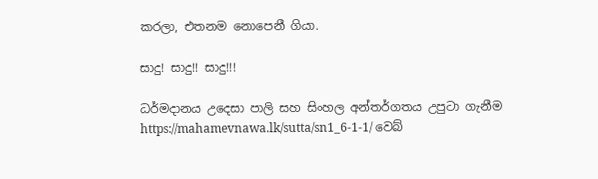කරලා, එතනම නොපෙනී ගියා.

සාදු! සාදු!! සාදු!!!

ධර්මදානය උදෙසා පාලි සහ සිංහල අන්තර්ගතය උපුටා ගැනීම https://mahamevnawa.lk/sutta/sn1_6-1-1/ වෙබ්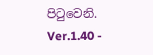පිටුවෙනි.
Ver.1.40 -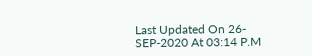Last Updated On 26-SEP-2020 At 03:14 P.M